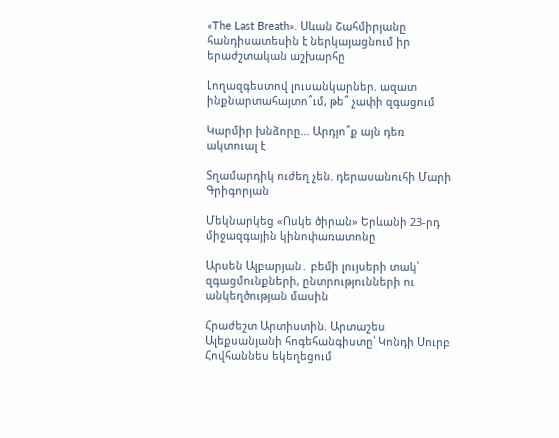«The Last Breath». Սևան Շահմիրյանը հանդիսատեսին է ներկայացնում իր երաժշտական աշխարհը

Լողազգեստով լուսանկարներ. ազատ ինքնարտահայտո՞ւմ, թե՞ չափի զգացում

Կարմիր խնձորը… Արդյո՞ք այն դեռ ակտուալ է

Տղամարդիկ ուժեղ չեն. դերասանուհի Մարի Գրիգորյան

Մեկնարկեց «Ոսկե ծիրան» Երևանի 23-րդ միջազգային կինոփառատոնը

Արսեն Ալբարյան․ բեմի լույսերի տակ՝ զգացմունքների, ընտրությունների ու անկեղծության մասին

Հրաժեշտ Արտիստին. Արտաշես Ալեքսանյանի հոգեհանգիստը՝ Կոնդի Սուրբ Հովհաննես եկեղեցում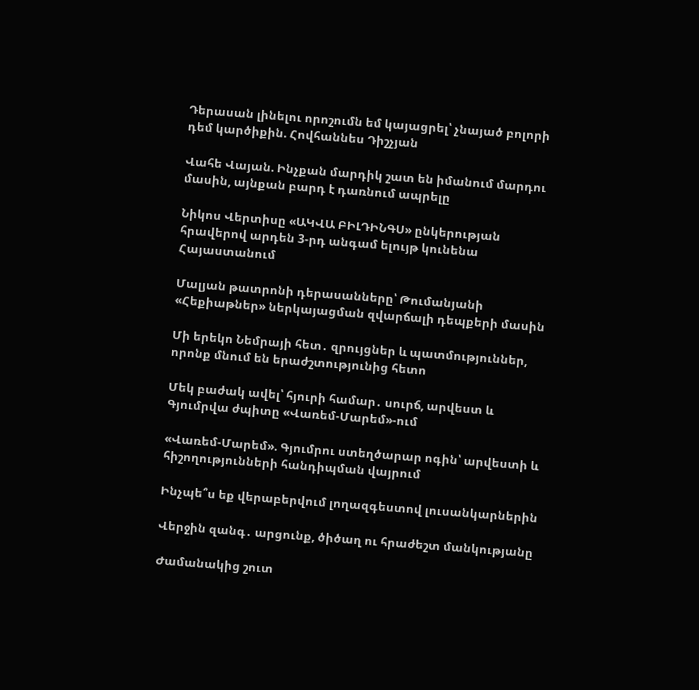Դերասան լինելու որոշումն եմ կայացրել՝ չնայած բոլորի դեմ կարծիքին. Հովհաննես Դիշչյան

Վահե Վայան. Ինչքան մարդիկ շատ են իմանում մարդու մասին, այնքան բարդ է դառնում ապրելը

Նիկոս Վերտիսը «ԱԿՎԱ ԲԻԼԴԻՆԳՍ» ընկերության հրավերով արդեն 3-րդ անգամ ելույթ կունենա Հայաստանում

Մալյան թատրոնի դերասանները՝ Թումանյանի «Հեքիաթներ» ներկայացման զվարճալի դեպքերի մասին

Մի երեկո Նեմրայի հետ․ զրույցներ և պատմություններ, որոնք մնում են երաժշտությունից հետո

Մեկ բաժակ ավել՝ հյուրի համար․ սուրճ, արվեստ և Գյումրվա ժպիտը «Վառեմ-Մարեմ»-ում

«Վառեմ-Մարեմ». Գյումրու ստեղծարար ոգին՝ արվեստի և հիշողությունների հանդիպման վայրում

Ինչպե՞ս եք վերաբերվում լողազգեստով լուսանկարներին

Վերջին զանգ․ արցունք, ծիծաղ ու հրաժեշտ մանկությանը

Ժամանակից շուտ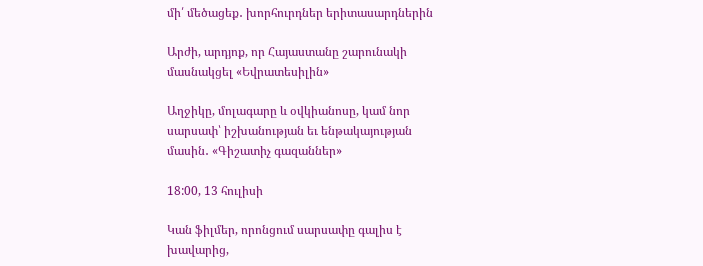մի՛ մեծացեք․ խորհուրդներ երիտասարդներին

Արժի, արդյոք, որ Հայաստանը շարունակի մասնակցել «Եվրատեսիլին»

Աղջիկը, մոլագարը և օվկիանոսը, կամ նոր սարսափ՝ իշխանության եւ ենթակայության մասին․ «Գիշատիչ գազաններ»

18:00, 13 հուլիսի

Կան ֆիլմեր, որոնցում սարսափը գալիս է խավարից,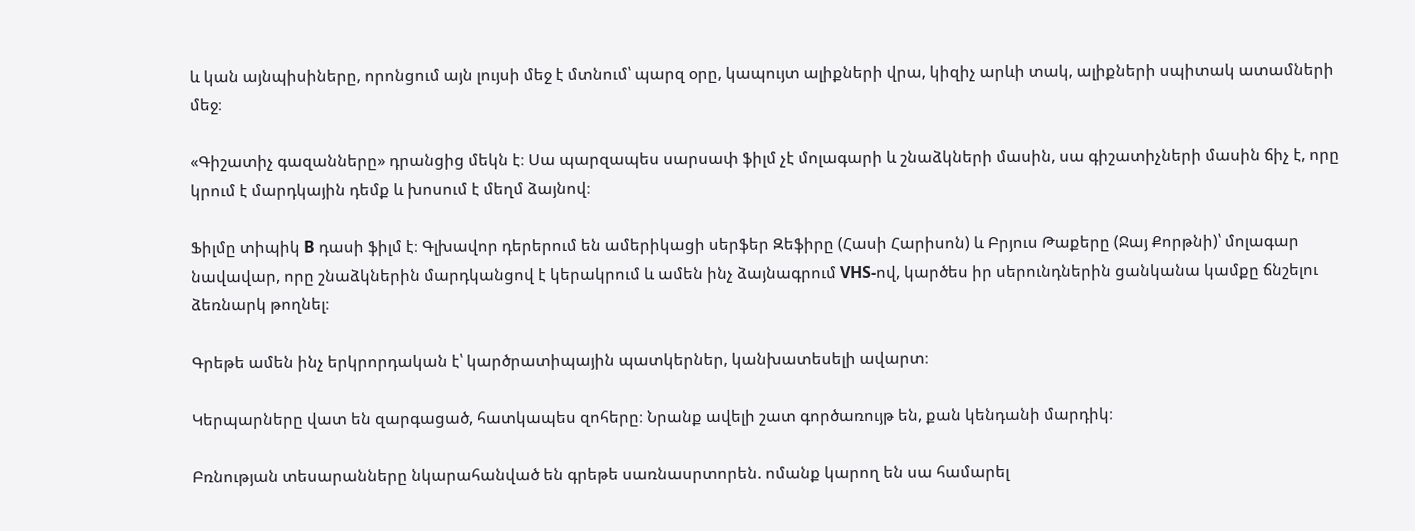և կան այնպիսիները, որոնցում այն լույսի մեջ է մտնում՝ պարզ օրը, կապույտ ալիքների վրա, կիզիչ արևի տակ, ալիքների սպիտակ ատամների մեջ։

«Գիշատիչ գազանները» դրանցից մեկն է։ Սա պարզապես սարսափ ֆիլմ չէ մոլագարի և շնաձկների մասին, սա գիշատիչների մասին ճիչ է, որը կրում է մարդկային դեմք և խոսում է մեղմ ձայնով։

Ֆիլմը տիպիկ B դասի ֆիլմ է։ Գլխավոր դերերում են ամերիկացի սերֆեր Զեֆիրը (Հասի Հարիսոն) և Բրյուս Թաքերը (Ջայ Քորթնի)՝ մոլագար նավավար, որը շնաձկներին մարդկանցով է կերակրում և ամեն ինչ ձայնագրում VHS-ով, կարծես իր սերունդներին ցանկանա կամքը ճնշելու ձեռնարկ թողնել։

Գրեթե ամեն ինչ երկրորդական է՝ կարծրատիպային պատկերներ, կանխատեսելի ավարտ։

Կերպարները վատ են զարգացած, հատկապես զոհերը։ Նրանք ավելի շատ գործառույթ են, քան կենդանի մարդիկ։

Բռնության տեսարանները նկարահանված են գրեթե սառնասրտորեն. ոմանք կարող են սա համարել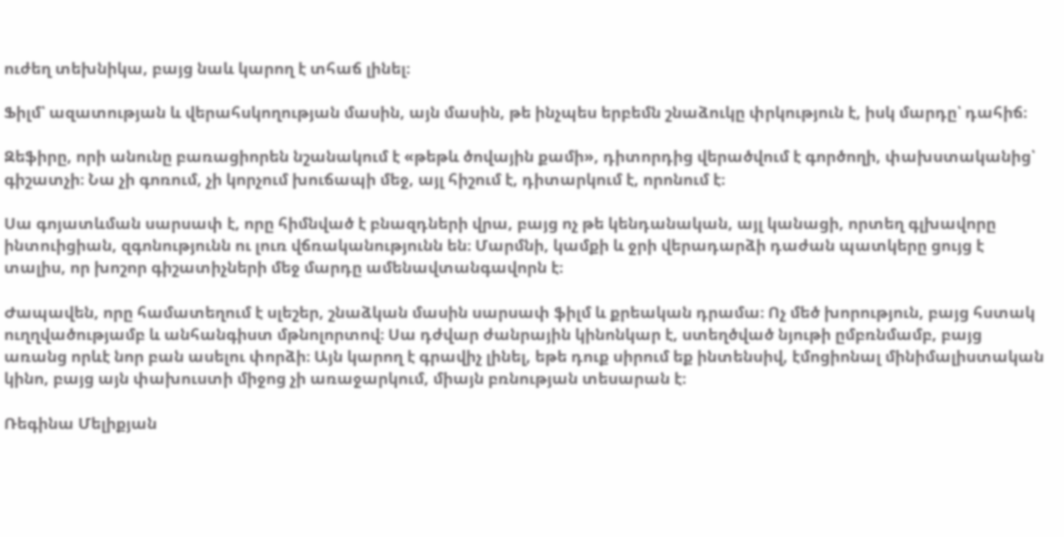ուժեղ տեխնիկա, բայց նաև կարող է տհաճ լինել։

Ֆիլմ՝ ազատության և վերահսկողության մասին, այն մասին, թե ինչպես երբեմն շնաձուկը փրկություն է, իսկ մարդը՝ դահիճ։

Զեֆիրը, որի անունը բառացիորեն նշանակում է «թեթև ծովային քամի», դիտորդից վերածվում է գործողի, փախստականից՝ գիշատչի։ Նա չի գոռում, չի կորչում խուճապի մեջ, այլ հիշում է, դիտարկում է, որոնում է։

Սա գոյատևման սարսափ է, որը հիմնված է բնազդների վրա, բայց ոչ թե կենդանական, այլ կանացի, որտեղ գլխավորը ինտուիցիան, զգոնությունն ու լուռ վճռականությունն են։ Մարմնի, կամքի և ջրի վերադարձի դաժան պատկերը ցույց է տալիս, որ խոշոր գիշատիչների մեջ մարդը ամենավտանգավորն է։

Ժապավեն, որը համատեղում է սլեշեր, շնաձկան մասին սարսափ ֆիլմ և քրեական դրամա։ Ոչ մեծ խորություն, բայց հստակ ուղղվածությամբ և անհանգիստ մթնոլորտով։ Սա դժվար ժանրային կինոնկար է, ստեղծված նյութի ըմբռնմամբ, բայց առանց որևէ նոր բան ասելու փորձի։ Այն կարող է գրավիչ լինել, եթե դուք սիրում եք ինտենսիվ, էմոցիոնալ մինիմալիստական կինո, բայց այն փախուստի միջոց չի առաջարկում, միայն բռնության տեսարան է։

Ռեգինա Մելիքյան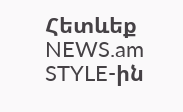Հետևեք NEWS.am STYLE-ին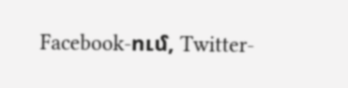Facebook-ում, Twitter-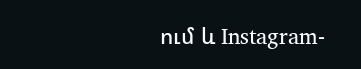ում և Instagram-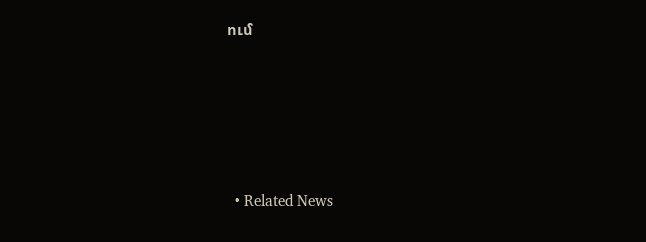ում





  • Related News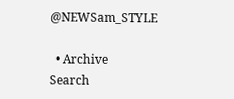@NEWSam_STYLE

  • Archive
Search